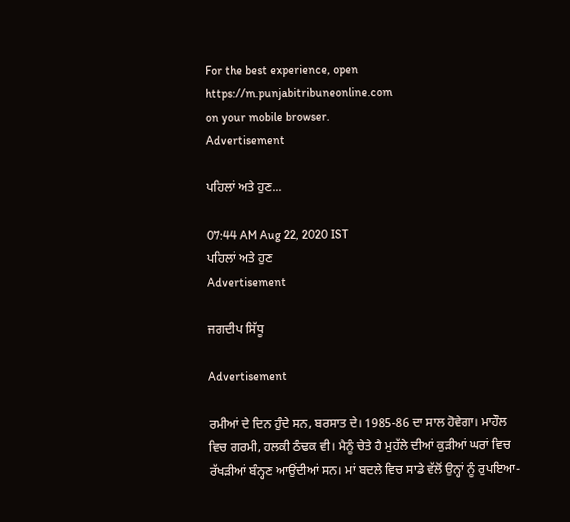For the best experience, open
https://m.punjabitribuneonline.com
on your mobile browser.
Advertisement

ਪਹਿਲਾਂ ਅਤੇ ਹੁਣ...

07:44 AM Aug 22, 2020 IST
ਪਹਿਲਾਂ ਅਤੇ ਹੁਣ
Advertisement

ਜਗਦੀਪ ਸਿੱਧੂ

Advertisement

ਰਮੀਆਂ ਦੇ ਦਿਨ ਹੁੰਦੇ ਸਨ, ਬਰਸਾਤ ਦੇ। 1985-86 ਦਾ ਸਾਲ ਹੋਵੇਗਾ। ਮਾਹੌਲ ਵਿਚ ਗਰਮੀ, ਹਲਕੀ ਠੰਢਕ ਵੀ। ਮੈਨੂੰ ਚੇਤੇ ਹੈ ਮੁਹੱਲੇ ਦੀਆਂ ਕੁੜੀਆਂ ਘਰਾਂ ਵਿਚ ਰੱਖੜੀਆਂ ਬੰਨ੍ਹਣ ਆਉਂਦੀਆਂ ਸਨ। ਮਾਂ ਬਦਲੇ ਵਿਚ ਸਾਡੇ ਵੱਲੋਂ ਉਨ੍ਹਾਂ ਨੂੰ ਰੁਪਇਆ-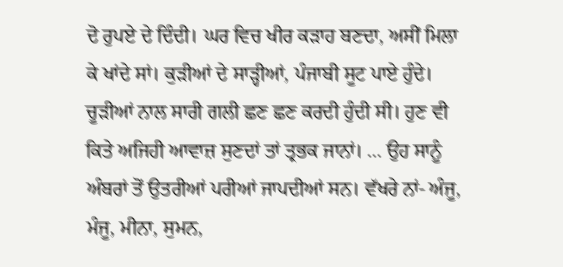ਦੋ ਰੁਪਏ ਦੇ ਦਿੰਦੀ। ਘਰ ਵਿਚ ਖੀਰ ਕੜਾਹ ਬਣਦਾ, ਅਸੀਂ ਮਿਲਾ ਕੇ ਖਾਂਦੇ ਸਾਂ। ਕੁੜੀਆਂ ਦੇ ਸਾੜ੍ਹੀਆਂ, ਪੰਜਾਬੀ ਸੂਟ ਪਾਏ ਹੁੰਦੇ। ਚੂੜੀਆਂ ਨਾਲ ਸਾਰੀ ਗਲੀ ਛਣ ਛਣ ਕਰਦੀ ਹੁੰਦੀ ਸੀ। ਹੁਣ ਵੀ ਕਿਤੇ ਅਜਿਹੀ ਆਵਾਜ਼ ਸੁਣਦਾਂ ਤਾਂ ਤ੍ਰਭਕ ਜਾਨਾਂ। … ਉਹ ਸਾਨੂੰ ਅੰਬਰਾਂ ਤੋਂ ਉਤਰੀਆਂ ਪਰੀਆਂ ਜਾਪਦੀਆਂ ਸਨ। ਵੱਖਰੇ ਨਾਂ- ਅੰਜੂ, ਮੰਜੂ, ਮੀਨਾ, ਸੁਮਨ,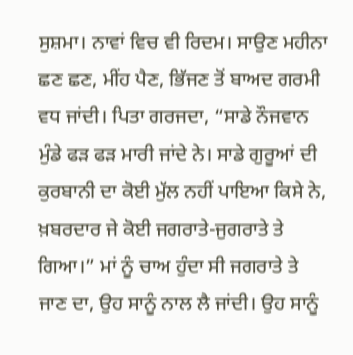ਸੁਸ਼ਮਾ। ਨਾਵਾਂ ਵਿਚ ਵੀ ਰਿਦਮ। ਸਾਉਣ ਮਹੀਨਾ ਛਣ ਛਣ, ਮੀਂਹ ਪੈਣ, ਭਿੱਜਣ ਤੋਂ ਬਾਅਦ ਗਰਮੀ ਵਧ ਜਾਂਦੀ। ਪਿਤਾ ਗਰਜਦਾ, “ਸਾਡੇ ਨੌਜਵਾਨ ਮੁੰਡੇ ਫੜ ਫੜ ਮਾਰੀ ਜਾਂਦੇ ਨੇ। ਸਾਡੇ ਗੁਰੂਆਂ ਦੀ ਕੁਰਬਾਨੀ ਦਾ ਕੋਈ ਮੁੱਲ ਨਹੀਂ ਪਾਇਆ ਕਿਸੇ ਨੇ, ਖ਼ਬਰਦਾਰ ਜੇ ਕੋਈ ਜਗਰਾਤੇ-ਜੁਗਰਾਤੇ ਤੇ ਗਿਆ।” ਮਾਂ ਨੂੰ ਚਾਅ ਹੁੰਦਾ ਸੀ ਜਗਰਾਤੇ ਤੇ ਜਾਣ ਦਾ, ਉਹ ਸਾਨੂੰ ਨਾਲ ਲੈ ਜਾਂਦੀ। ਉਹ ਸਾਨੂੰ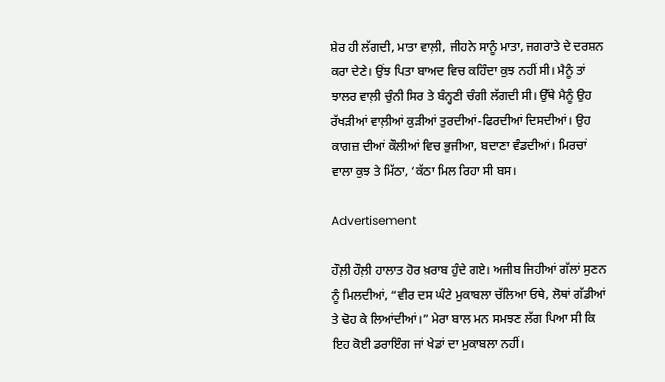ਸ਼ੇਰ ਹੀ ਲੱਗਦੀ, ਮਾਤਾ ਵਾਲ਼ੀ, ਜੀਹਨੇ ਸਾਨੂੰ ਮਾਤਾ, ਜਗਰਾਤੇ ਦੇ ਦਰਸ਼ਨ ਕਰਾ ਦੇਣੇ। ਉਂਝ ਪਿਤਾ ਬਾਅਦ ਵਿਚ ਕਹਿੰਦਾ ਕੁਝ ਨਹੀਂ ਸੀ। ਮੈਨੂੰ ਤਾਂ ਝਾਲਰ ਵਾਲ਼ੀ ਚੁੰਨੀ ਸਿਰ ਤੇ ਬੰਨ੍ਹਣੀ ਚੰਗੀ ਲੱਗਦੀ ਸੀ। ਉੱਥੇ ਮੈਨੂੰ ਉਹ ਰੱਖੜੀਆਂ ਵਾਲ਼ੀਆਂ ਕੁੜੀਆਂ ਤੁਰਦੀਆਂ-ਫਿਰਦੀਆਂ ਦਿਸਦੀਆਂ। ਉਹ ਕਾਗਜ਼ ਦੀਆਂ ਕੌਲੀਆਂ ਵਿਚ ਭੁਜੀਆ, ਬਦਾਣਾ ਵੰਡਦੀਆਂ। ਮਿਰਚਾਂ ਵਾਲਾ ਕੁਝ ਤੇ ਮਿੱਠਾ, ‘ਕੱਠਾ ਮਿਲ ਰਿਹਾ ਸੀ ਬਸ।

Advertisement

ਹੌਲ਼ੀ ਹੌਲ਼ੀ ਹਾਲਾਤ ਹੋਰ ਖ਼ਰਾਬ ਹੁੰਦੇ ਗਏ। ਅਜੀਬ ਜਿਹੀਆਂ ਗੱਲਾਂ ਸੁਣਨ ਨੂੰ ਮਿਲਦੀਆਂ, “ਵੀਰ ਦਸ ਘੰਟੇ ਮੁਕਾਬਲਾ ਚੱਲਿਆ ਓਥੇ, ਲੋਥਾਂ ਗੱਡੀਆਂ ਤੇ ਢੋਹ ਕੇ ਲਿਆਂਦੀਆਂ।” ਮੇਰਾ ਬਾਲ ਮਨ ਸਮਝਣ ਲੱਗ ਪਿਆ ਸੀ ਕਿ ਇਹ ਕੋਈ ਡਰਾਇੰਗ ਜਾਂ ਖੇਡਾਂ ਦਾ ਮੁਕਾਬਲਾ ਨਹੀਂ।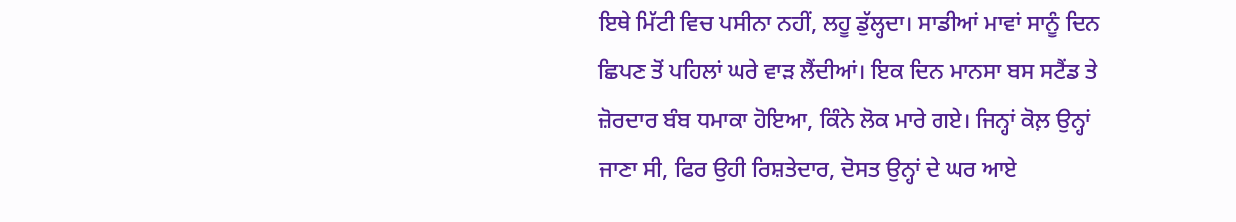ਇਥੇ ਮਿੱਟੀ ਵਿਚ ਪਸੀਨਾ ਨਹੀਂ, ਲਹੂ ਡੁੱਲ੍ਹਦਾ। ਸਾਡੀਆਂ ਮਾਵਾਂ ਸਾਨੂੰ ਦਿਨ ਛਿਪਣ ਤੋਂ ਪਹਿਲਾਂ ਘਰੇ ਵਾੜ ਲੈਂਦੀਆਂ। ਇਕ ਦਿਨ ਮਾਨਸਾ ਬਸ ਸਟੈਂਡ ਤੇ ਜ਼ੋਰਦਾਰ ਬੰਬ ਧਮਾਕਾ ਹੋਇਆ, ਕਿੰਨੇ ਲੋਕ ਮਾਰੇ ਗਏ। ਜਿਨ੍ਹਾਂ ਕੋਲ਼ ਉਨ੍ਹਾਂ ਜਾਣਾ ਸੀ, ਫਿਰ ਉਹੀ ਰਿਸ਼ਤੇਦਾਰ, ਦੋਸਤ ਉਨ੍ਹਾਂ ਦੇ ਘਰ ਆਏ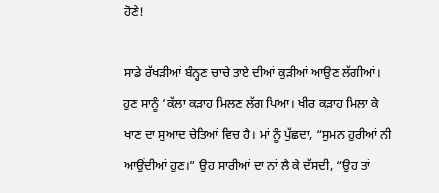ਹੋਣੇ!

ਸਾਡੇ ਰੱਖੜੀਆਂ ਬੰਨ੍ਹਣ ਚਾਚੇ ਤਾਏ ਦੀਆਂ ਕੁੜੀਆਂ ਆਉਣ ਲੱਗੀਆਂ। ਹੁਣ ਸਾਨੂੰ ‘ਕੱਲਾ ਕੜਾਹ ਮਿਲਣ ਲੱਗ ਪਿਆ। ਖੀਰ ਕੜਾਹ ਮਿਲਾ ਕੇ ਖਾਣ ਦਾ ਸੁਆਦ ਚੇਤਿਆਂ ਵਿਚ ਹੈ। ਮਾਂ ਨੂੰ ਪੁੱਛਦਾ, “ਸੁਮਨ ਹੁਰੀਆਂ ਨੀ ਆਉਂਦੀਆਂ ਹੁਣ।” ਉਹ ਸਾਰੀਆਂ ਦਾ ਨਾਂ ਲੈ ਕੇ ਦੱਸਦੀ, “ਉਹ ਤਾਂ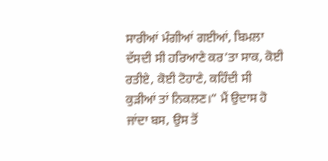ਸਾਰੀਆਂ ਮੰਗੀਆਂ ਗਈਆਂ, ਬਿਮਲਾ ਦੱਸਦੀ ਸੀ ਹਰਿਆਣੇ ਕਰ’ਤਾ ਸਾਕ, ਕੋਈ ਰਤੀਏ, ਕੋਈ ਟੋਹਾਣੇ, ਕਹਿੰਦੀ ਸੀ ਕੁੜੀਆਂ ਤਾਂ ਨਿਕਲਣ।” ਮੈਂ ਉਦਾਸ ਹੋ ਜਾਂਦਾ ਬਸ, ਉਸ ਤੋਂ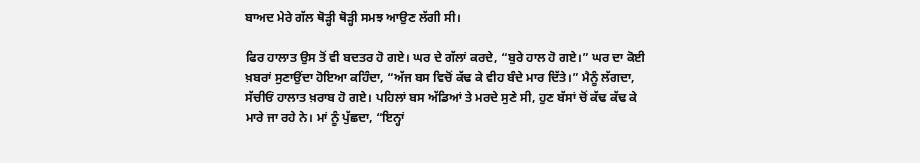ਬਾਅਦ ਮੇਰੇ ਗੱਲ ਥੋੜ੍ਹੀ ਥੋੜ੍ਹੀ ਸਮਝ ਆਉਣ ਲੱਗੀ ਸੀ।

ਫਿਰ ਹਾਲਾਤ ਉਸ ਤੋਂ ਵੀ ਬਦਤਰ ਹੋ ਗਏ। ਘਰ ਦੇ ਗੱਲਾਂ ਕਰਦੇ, “ਬੁਰੇ ਹਾਲ ਹੋ ਗਏ।” ਘਰ ਦਾ ਕੋਈ ਖ਼ਬਰਾਂ ਸੁਣਾਉਂਦਾ ਹੋਇਆ ਕਹਿੰਦਾ, “ਅੱਜ ਬਸ ਵਿਚੋਂ ਕੱਢ ਕੇ ਵੀਹ ਬੰਦੇ ਮਾਰ ਦਿੱਤੇ।” ਮੈਨੂੰ ਲੱਗਦਾ, ਸੱਚੀਓਂ ਹਾਲਾਤ ਖ਼ਰਾਬ ਹੋ ਗਏ। ਪਹਿਲਾਂ ਬਸ ਅੱਡਿਆਂ ਤੇ ਮਰਦੇ ਸੁਣੇ ਸੀ, ਹੁਣ ਬੱਸਾਂ ਚੋਂ ਕੱਢ ਕੱਢ ਕੇ ਮਾਰੇ ਜਾ ਰਹੇ ਨੇ। ਮਾਂ ਨੂੰ ਪੁੱਛਦਾ, “ਇਨ੍ਹਾਂ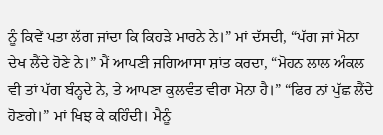ਨੂੰ ਕਿਵੇਂ ਪਤਾ ਲੱਗ ਜਾਂਦਾ ਕਿ ਕਿਹੜੇ ਮਾਰਨੇ ਨੇ।” ਮਾਂ ਦੱਸਦੀ, “ਪੱਗ ਜਾਂ ਮੋਨਾ ਦੇਖ ਲੈਂਦੇ ਹੋਣੇ ਨੇ।” ਮੈਂ ਆਪਣੀ ਜਗਿਆਸਾ ਸ਼ਾਂਤ ਕਰਦਾ, “ਮੋਹਨ ਲਾਲ ਅੰਕਲ ਵੀ ਤਾਂ ਪੱਗ ਬੰਨ੍ਹਦੇ ਨੇ, ਤੇ ਆਪਣਾ ਕੁਲਵੰਤ ਵੀਰਾ ਮੋਨਾ ਹੈ।” “ਫਿਰ ਨਾਂ ਪੁੱਛ ਲੈਂਦੇ ਹੋਣਗੇ।” ਮਾਂ ਖਿਝ ਕੇ ਕਹਿੰਦੀ। ਮੈਨੂੰ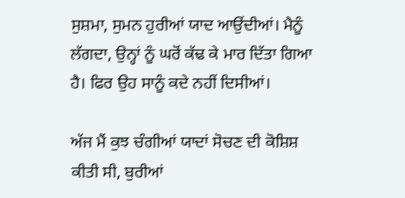ਸੁਸ਼ਮਾ, ਸੁਮਨ ਹੁਰੀਆਂ ਯਾਦ ਆਉਂਦੀਆਂ। ਮੈਨੂੰ ਲੱਗਦਾ, ਉਨ੍ਹਾਂ ਨੂੰ ਘਰੋਂ ਕੱਢ ਕੇ ਮਾਰ ਦਿੱਤਾ ਗਿਆ ਹੈ। ਫਿਰ ਉਹ ਸਾਨੂੰ ਕਦੇ ਨਹੀਂ ਦਿਸੀਆਂ।

ਅੱਜ ਮੈਂ ਕੁਝ ਚੰਗੀਆਂ ਯਾਦਾਂ ਸੋਚਣ ਦੀ ਕੋਸ਼ਿਸ਼ ਕੀਤੀ ਸੀ, ਬੁਰੀਆਂ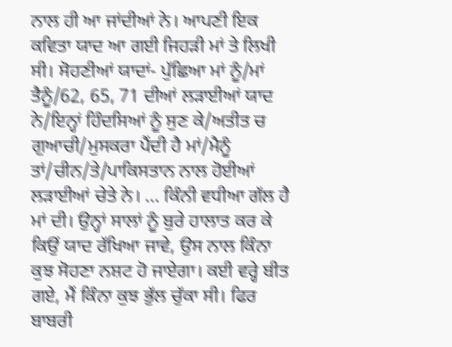ਨਾਲ ਹੀ ਆ ਜਾਂਦੀਆਂ ਨੇ। ਆਪਣੀ ਇਕ ਕਵਿਤਾ ਯਾਦ ਆ ਗਈ ਜਿਹੜੀ ਮਾਂ ਤੇ ਲਿਖੀ ਸੀ। ਸੋਹਣੀਆਂ ਯਾਦਾਂ- ਪੁੱਛਿਆ ਮਾਂ ਨੂੰ/ਮਾਂ ਤੈਨੂੰ/62, 65, 71 ਦੀਆਂ ਲੜਾਈਆਂ ਯਾਦ ਨੇ/ਇਨ੍ਹਾਂ ਹਿੰਦਸਿਆਂ ਨੂੰ ਸੁਣ ਕੇ/ਅਤੀਤ ਚ ਗੁਆਚੀ/ਮੁਸਕਰਾ ਪੈਂਦੀ ਹੈ ਮਾਂ/ਮੈਨੂੰ ਤਾਂ/ਚੀਨ/ਤੇ/ਪਾਕਿਸਤਾਨ ਨਾਲ ਹੋਈਆਂ ਲੜਾਈਆਂ ਚੇਤੇ ਨੇ। … ਕਿੰਨੀ ਵਧੀਆ ਗੱਲ ਹੈ ਮਾਂ ਦੀ। ਉਨ੍ਹਾਂ ਸਾਲਾਂ ਨੂੰ ਬੁਰੇ ਹਾਲਾਤ ਕਰ ਕੇ ਕਿਉਂ ਯਾਦ ਰੱਖਿਆ ਜਾਵੇ, ਉਸ ਨਾਲ ਕਿੰਨਾ ਕੁਝ ਸੋਹਣਾ ਨਸ਼ਟ ਹੋ ਜਾਏਗਾ। ਕਈ ਵਰ੍ਹੇ ਬੀਤ ਗਏ, ਮੈਂ ਕਿੰਨਾ ਕੁਝ ਭੁੱਲ ਚੁੱਕਾ ਸੀ। ਫਿਰ ਬਾਬਰੀ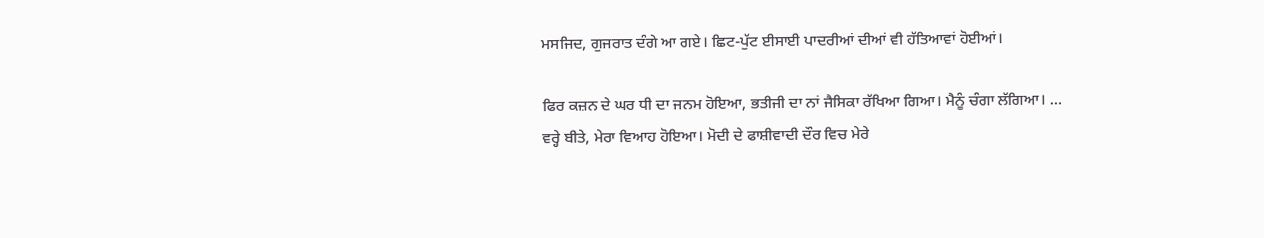ਮਸਜਿਦ, ਗੁਜਰਾਤ ਦੰਗੇ ਆ ਗਏ। ਛਿਟ-ਪੁੱਟ ਈਸਾਈ ਪਾਦਰੀਆਂ ਦੀਆਂ ਵੀ ਹੱਤਿਆਵਾਂ ਹੋਈਆਂ।

ਫਿਰ ਕਜ਼ਨ ਦੇ ਘਰ ਧੀ ਦਾ ਜਨਮ ਹੋਇਆ, ਭਤੀਜੀ ਦਾ ਨਾਂ ਜੈਸਿਕਾ ਰੱਖਿਆ ਗਿਆ। ਮੈਨੂੰ ਚੰਗਾ ਲੱਗਿਆ। … ਵਰ੍ਹੇ ਬੀਤੇ, ਮੇਰਾ ਵਿਆਹ ਹੋਇਆ। ਮੋਦੀ ਦੇ ਫਾਸ਼ੀਵਾਦੀ ਦੌਰ ਵਿਚ ਮੇਰੇ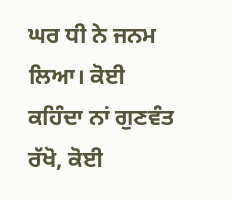ਘਰ ਧੀ ਨੇ ਜਨਮ ਲਿਆ। ਕੋਈ ਕਹਿੰਦਾ ਨਾਂ ਗੁਣਵੰਤ ਰੱਖੋ, ਕੋਈ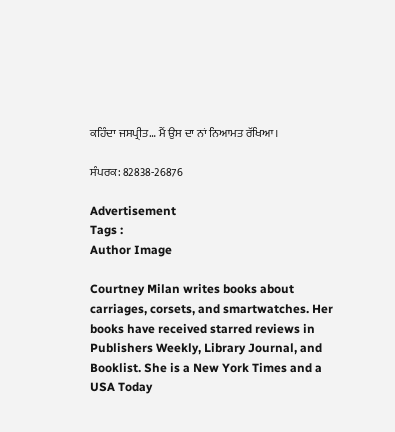ਕਹਿੰਦਾ ਜਸਪ੍ਰੀਤ… ਮੈਂ ਉਸ ਦਾ ਨਾਂ ਨਿਆਮਤ ਰੱਖਿਆ।

ਸੰਪਰਕ: 82838-26876

Advertisement
Tags :
Author Image

Courtney Milan writes books about carriages, corsets, and smartwatches. Her books have received starred reviews in Publishers Weekly, Library Journal, and Booklist. She is a New York Times and a USA Today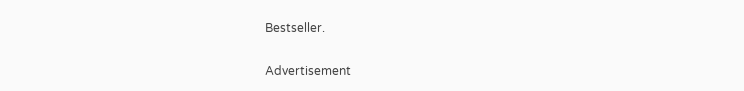Bestseller.

Advertisement